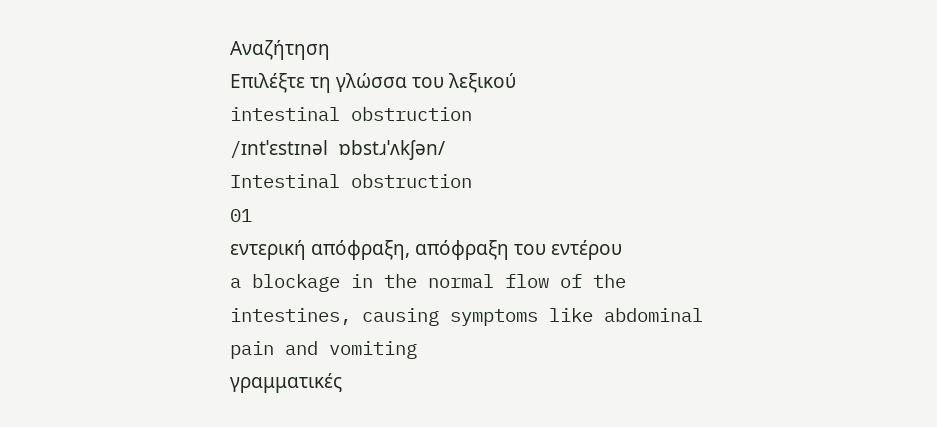Αναζήτηση
Επιλέξτε τη γλώσσα του λεξικού
intestinal obstruction
/ɪntˈɛstɪnəl ɒbstɹˈʌkʃən/
Intestinal obstruction
01
εντερική απόφραξη, απόφραξη του εντέρου
a blockage in the normal flow of the intestines, causing symptoms like abdominal pain and vomiting
γραμματικές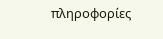πληροφορίες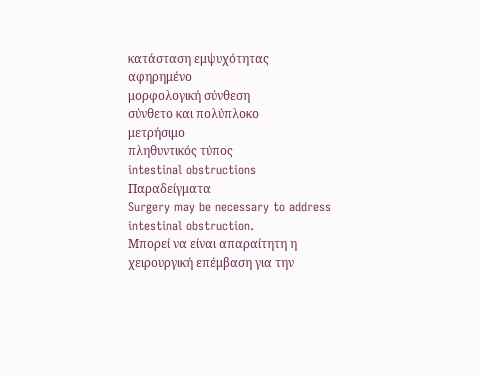κατάσταση εμψυχότητας
αφηρημένο
μορφολογική σύνθεση
σύνθετο και πολύπλοκο
μετρήσιμο
πληθυντικός τύπος
intestinal obstructions
Παραδείγματα
Surgery may be necessary to address intestinal obstruction.
Μπορεί να είναι απαραίτητη η χειρουργική επέμβαση για την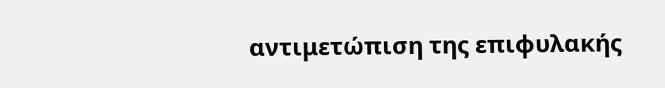αντιμετώπιση της επιφυλακής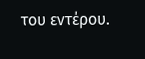του εντέρου.